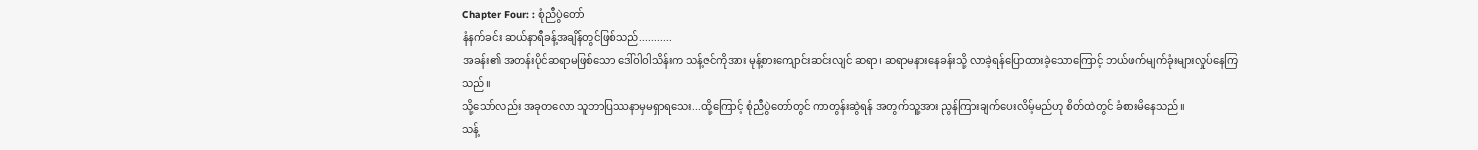Chapter Four: : စုံညီပွဲတော်
နံနက်ခင်း ဆယ်နာရီခန့်အချိန်တွင်ဖြစ်သည်...........
အခန်း၏ အတန်းပိုင်ဆရာမဖြစ်သော ဒေါ်ဝါဝါသိန်းက သန့်ဇင်ကိုအား မုန့်စားကျောင်းဆင်းလျင် ဆရာ၊ ဆရာမနားနေခန်းသို့ လာခဲ့ရန်ပြောထားခဲ့သောကြောင့် ဘယ်ဖက်မျက်ခုံးများလှုပ်နေကြသည်။
သို့သော်လည်း အခုတလော သူဘာပြဿနာမှမရှာရသေး...ထို့ကြောင့် စုံညီပွဲတော်တွင် ကာတွန်းဆွဲရန် အတွက်သူ့အား ညွန်ကြားချက်ပေးလိမ့်မည်ဟု စိတ်ထဲတွင် ခံစားမိနေသည်။
သန့်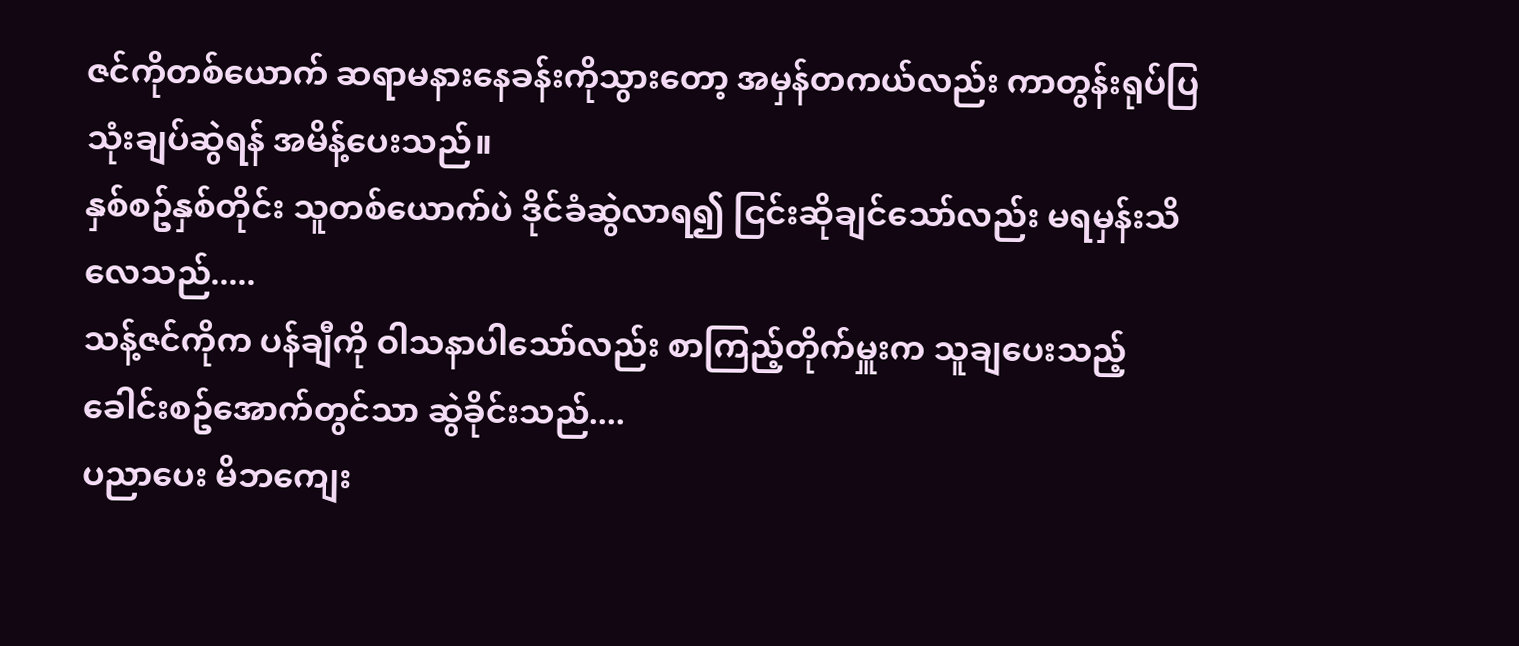ဇင်ကိုတစ်ယောက် ဆရာမနားနေခန်းကိုသွားတော့ အမှန်တကယ်လည်း ကာတွန်းရုပ်ပြ သုံးချပ်ဆွဲရန် အမိန့်ပေးသည်။
နှစ်စဥ်နှစ်တိုင်း သူတစ်ယောက်ပဲ ဒိုင်ခံဆွဲလာရ၍ ငြင်းဆိုချင်သော်လည်း မရမှန်းသိလေသည်.....
သန့်ဇင်ကိုက ပန်ချီကို ဝါသနာပါသော်လည်း စာကြည့်တိုက်မှူးက သူချပေးသည့် ခေါင်းစဥ်အောက်တွင်သာ ဆွဲခိုင်းသည်....
ပညာပေး မိဘကျေး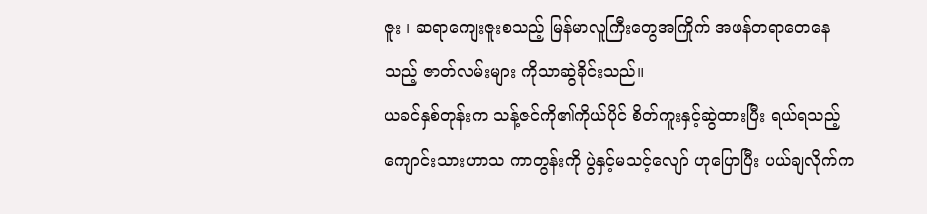ဇူး ၊ ဆရာကျေးဇူးစသည့် မြန်မာလူကြီးတွေအကြိုက် အဖန်တရာတေနေသည့် ဇာတ်လမ်းများ ကိုသာဆွဲခိုင်းသည်။
ယခင်နှစ်တုန်းက သန့်ဇင်ကို၏ကိုယ်ပိုင် စိတ်ကူးနှင့်ဆွဲထားပြီး ရယ်ရသည့် ကျောင်းသားဟာသ ကာတွန်းကို ပွဲနှင့်မသင့်လျော် ဟုပြောပြီး ပယ်ချလိုက်က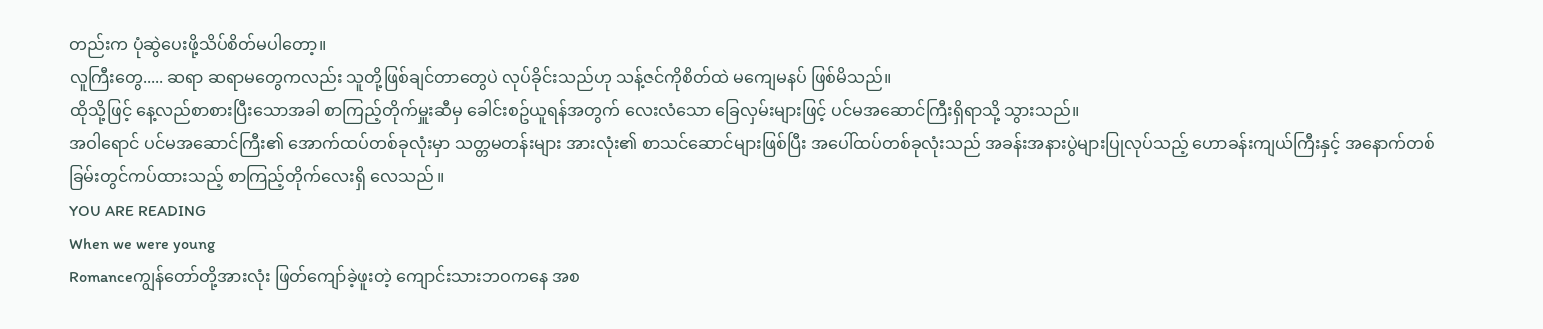တည်းက ပုံဆွဲပေးဖို့သိပ်စိတ်မပါတော့။
လူကြီးတွေ..... ဆရာ ဆရာမတွေကလည်း သူတို့ဖြစ်ချင်တာတွေပဲ လုပ်ခိုင်းသည်ဟု သန့်ဇင်ကိုစိတ်ထဲ မကျေမနပ် ဖြစ်မိသည်။
ထိုသို့ဖြင့် နေ့လည်စာစားပြီးသောအခါ စာကြည့်တိုက်မှူးဆီမှ ခေါင်းစဥ်ယူရန်အတွက် လေးလံသော ခြေလှမ်းများဖြင့် ပင်မအဆောင်ကြီးရှိရာသို့ သွားသည်။
အဝါရောင် ပင်မအဆောင်ကြီး၏ အောက်ထပ်တစ်ခုလုံးမှာ သတ္တမတန်းများ အားလုံး၏ စာသင်ဆောင်များဖြစ်ပြီး အပေါ်ထပ်တစ်ခုလုံးသည် အခန်းအနားပွဲများပြုလုပ်သည့် ဟောခန်းကျယ်ကြီးနှင့် အနောက်တစ်ခြမ်းတွင်ကပ်ထားသည့် စာကြည့်တိုက်လေးရှိ လေသည် ။
YOU ARE READING
When we were young
Romanceကျွန်တော်တို့အားလုံး ဖြတ်ကျော်ခဲ့ဖူးတဲ့ ကျောင်းသားဘဝကနေ အစ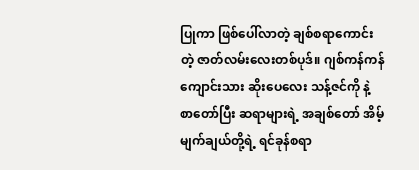ပြုကာ ဖြစ်ပေါ်လာတဲ့ ချစ်စရာကောင်းတဲ့ ဇာတ်လမ်းလေးတစ်ပုဒ်။ ဂျစ်ကန်ကန် ကျောင်းသား ဆိုးပေလေး သန့်ဇင်ကို နဲ့ စာတော်ပြီး ဆရာများရဲ့ အချစ်တော် အိမ့်မျက်ချယ်တို့ရဲ့ ရင်ခုန်စရာ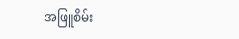အဖြူစိမ်း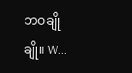ဘဝချိုချို။ W...